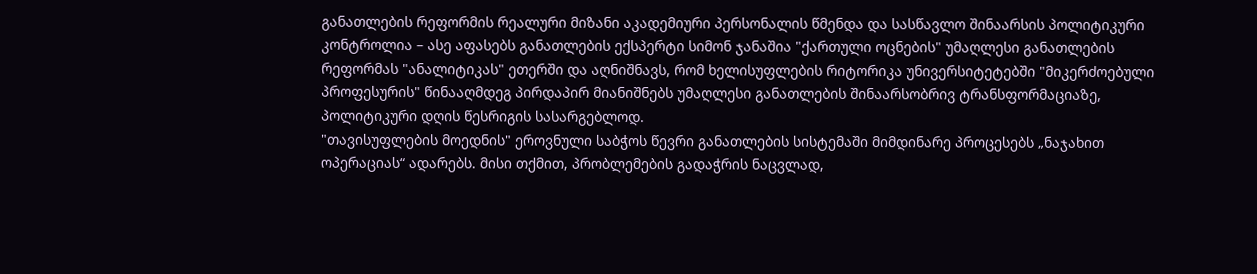განათლების რეფორმის რეალური მიზანი აკადემიური პერსონალის წმენდა და სასწავლო შინაარსის პოლიტიკური კონტროლია – ასე აფასებს განათლების ექსპერტი სიმონ ჯანაშია "ქართული ოცნების" უმაღლესი განათლების რეფორმას "ანალიტიკას" ეთერში და აღნიშნავს, რომ ხელისუფლების რიტორიკა უნივერსიტეტებში "მიკერძოებული პროფესურის" წინააღმდეგ პირდაპირ მიანიშნებს უმაღლესი განათლების შინაარსობრივ ტრანსფორმაციაზე, პოლიტიკური დღის წესრიგის სასარგებლოდ.
"თავისუფლების მოედნის" ეროვნული საბჭოს წევრი განათლების სისტემაში მიმდინარე პროცესებს „ნაჯახით ოპერაციას“ ადარებს. მისი თქმით, პრობლემების გადაჭრის ნაცვლად,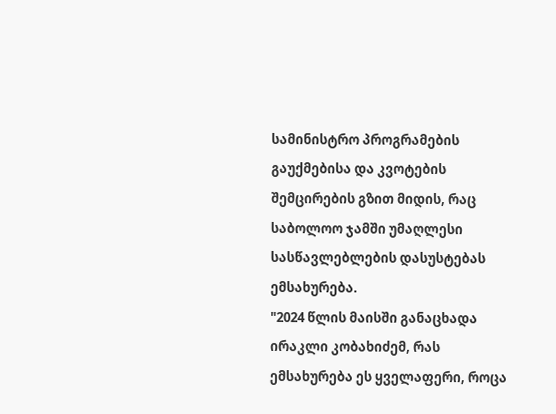სამინისტრო პროგრამების გაუქმებისა და კვოტების შემცირების გზით მიდის, რაც საბოლოო ჯამში უმაღლესი სასწავლებლების დასუსტებას ემსახურება.
"2024 წლის მაისში განაცხადა ირაკლი კობახიძემ, რას ემსახურება ეს ყველაფერი, როცა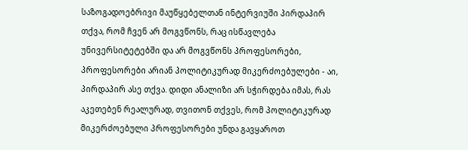საზოგადოებრივი მაუწყებელთან ინტერვიუში პირდაპირ თქვა, რომ ჩვენ არ მოგვწონს, რაც ისწავლება უნივერსიტეტებში და არ მოგვწონს პროფესორები, პროფესორები არიან პოლიტიკურად მიკერძოებულები - აი, პირდაპირ ასე თქვა. დიდი ანალიზი არ სჭირდება იმას, რას აკეთებენ რეალურად, თვითონ თქვეს, რომ პოლიტიკურად მიკერძოებული პროფესორები უნდა გავყაროთ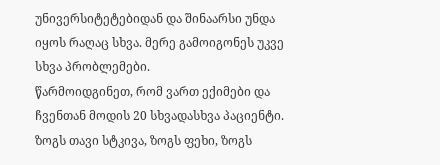უნივერსიტეტებიდან და შინაარსი უნდა იყოს რაღაც სხვა. მერე გამოიგონეს უკვე სხვა პრობლემები.
წარმოიდგინეთ, რომ ვართ ექიმები და ჩვენთან მოდის 20 სხვადასხვა პაციენტი. ზოგს თავი სტკივა, ზოგს ფეხი, ზოგს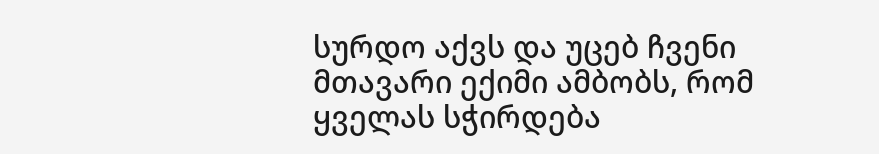სურდო აქვს და უცებ ჩვენი მთავარი ექიმი ამბობს, რომ ყველას სჭირდება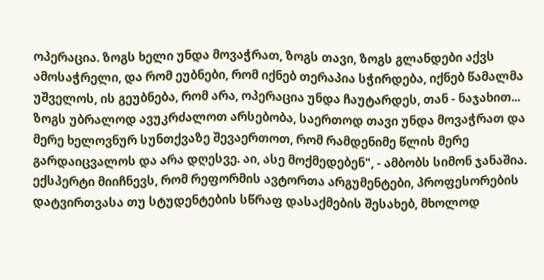ოპერაცია. ზოგს ხელი უნდა მოვაჭრათ, ზოგს თავი, ზოგს გლანდები აქვს ამოსაჭრელი, და რომ ეუბნები, რომ იქნებ თერაპია სჭირდება, იქნებ წამალმა უშველოს, ის გეუბნება, რომ არა, ოპერაცია უნდა ჩაუტარდეს, თან - ნაჯახით... ზოგს უბრალოდ ავუკრძალოთ არსებობა, საერთოდ თავი უნდა მოვაჭრათ და მერე ხელოვნურ სუნთქვაზე შევაერთოთ, რომ რამდენიმე წლის მერე გარდაიცვალოს და არა დღესვე. აი, ასე მოქმედებენ", - ამბობს სიმონ ჯანაშია.
ექსპერტი მიიჩნევს, რომ რეფორმის ავტორთა არგუმენტები, პროფესორების დატვირთვასა თუ სტუდენტების სწრაფ დასაქმების შესახებ, მხოლოდ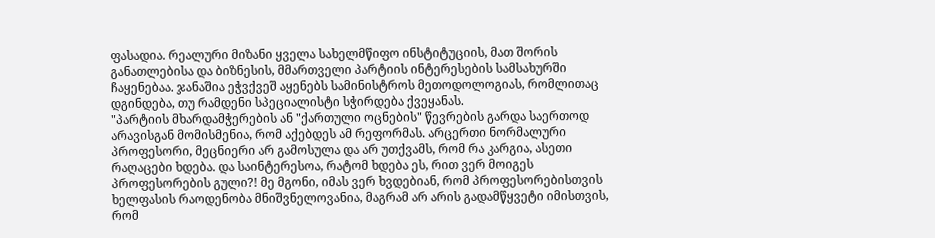ფასადია. რეალური მიზანი ყველა სახელმწიფო ინსტიტუციის, მათ შორის განათლებისა და ბიზნესის, მმართველი პარტიის ინტერესების სამსახურში ჩაყენებაა. ჯანაშია ეჭვქვეშ აყენებს სამინისტროს მეთოდოლოგიას, რომლითაც დგინდება, თუ რამდენი სპეციალისტი სჭირდება ქვეყანას.
"პარტიის მხარდამჭერების ან "ქართული ოცნების" წევრების გარდა საერთოდ არავისგან მომისმენია, რომ აქებდეს ამ რეფორმას. არცერთი ნორმალური პროფესორი, მეცნიერი არ გამოსულა და არ უთქვამს, რომ რა კარგია, ასეთი რაღაცები ხდება. და საინტერესოა, რატომ ხდება ეს, რით ვერ მოიგეს პროფესორების გული?! მე მგონი, იმას ვერ ხვდებიან, რომ პროფესორებისთვის ხელფასის რაოდენობა მნიშვნელოვანია, მაგრამ არ არის გადამწყვეტი იმისთვის, რომ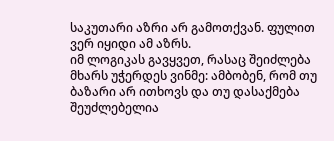საკუთარი აზრი არ გამოთქვან. ფულით ვერ იყიდი ამ აზრს.
იმ ლოგიკას გავყვეთ, რასაც შეიძლება მხარს უჭერდეს ვინმე: ამბობენ, რომ თუ ბაზარი არ ითხოვს და თუ დასაქმება შეუძლებელია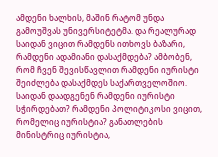ამდენი ხალხის, მაშინ რატომ უნდა გამოუშვას უნივერსიტეტმა. და რეალურად საიდან ვიცით რამდენს ითხოვს ბაზარი, რამდენი ადამიანი დასაქმდება? ამბობენ, რომ ჩვენ შევისწავლით რამდენი იურისტი შეიძლება დასაქმდეს საქართველოშიო. საიდან დაადგენენ რამდენი იურისტი სჭირდებათ? რამდენი პოლიტიკოსი ვიცით, რომელიც იურისტია? განათლების მინისტრიც იურისტია,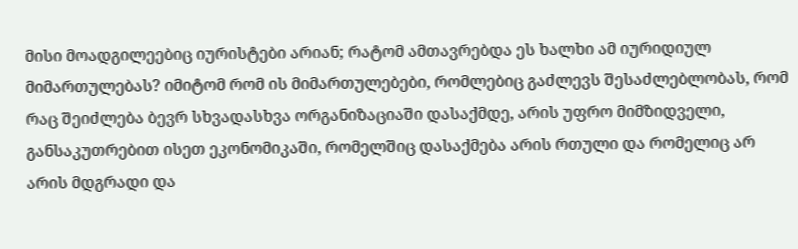მისი მოადგილეებიც იურისტები არიან; რატომ ამთავრებდა ეს ხალხი ამ იურიდიულ მიმართულებას? იმიტომ რომ ის მიმართულებები, რომლებიც გაძლევს შესაძლებლობას, რომ რაც შეიძლება ბევრ სხვადასხვა ორგანიზაციაში დასაქმდე, არის უფრო მიმზიდველი, განსაკუთრებით ისეთ ეკონომიკაში, რომელშიც დასაქმება არის რთული და რომელიც არ არის მდგრადი და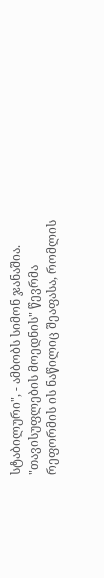სტაბილური", - ამბობს სიმონ ჯანაშია.
"თავისუფლების მოედნის" წევრმა რეფორმის ის ნაწილიც შეაფასა, რომლის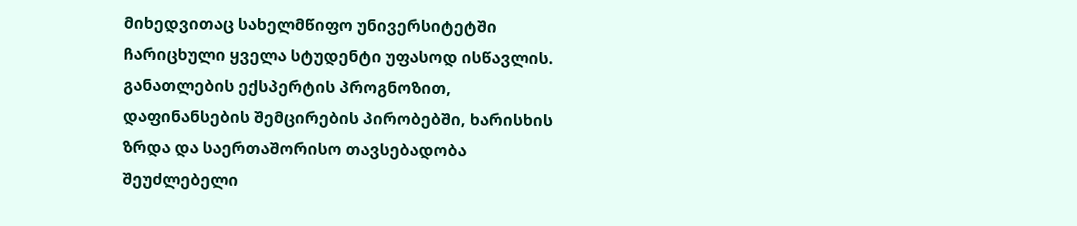მიხედვითაც სახელმწიფო უნივერსიტეტში ჩარიცხული ყველა სტუდენტი უფასოდ ისწავლის. განათლების ექსპერტის პროგნოზით, დაფინანსების შემცირების პირობებში, ხარისხის ზრდა და საერთაშორისო თავსებადობა შეუძლებელი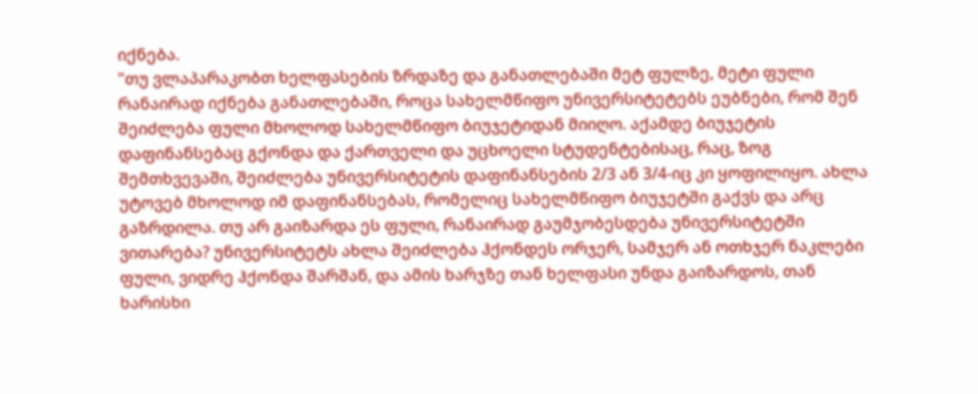იქნება.
"თუ ვლაპარაკობთ ხელფასების ზრდაზე და განათლებაში მეტ ფულზე, მეტი ფული რანაირად იქნება განათლებაში, როცა სახელმწიფო უნივერსიტეტებს ეუბნები, რომ შენ შეიძლება ფული მხოლოდ სახელმწიფო ბიუჯეტიდან მიიღო. აქამდე ბიუჯეტის დაფინანსებაც გქონდა და ქართველი და უცხოელი სტუდენტებისაც, რაც, ზოგ შემთხვევაში, შეიძლება უნივერსიტეტის დაფინანსების 2/3 ან 3/4-იც კი ყოფილიყო. ახლა უტოვებ მხოლოდ იმ დაფინანსებას, რომელიც სახელმწიფო ბიუჯეტში გაქვს და არც გაზრდილა. თუ არ გაიზარდა ეს ფული, რანაირად გაუმჯობესდება უნივერსიტეტში ვითარება? უნივერსიტეტს ახლა შეიძლება ჰქონდეს ორჯერ, სამჯერ ან ოთხჯერ ნაკლები ფული, ვიდრე ჰქონდა შარშან, და ამის ხარჯზე თან ხელფასი უნდა გაიზარდოს, თან ხარისხი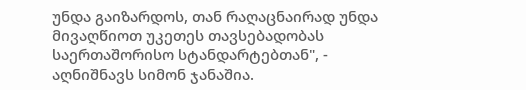უნდა გაიზარდოს, თან რაღაცნაირად უნდა მივაღწიოთ უკეთეს თავსებადობას საერთაშორისო სტანდარტებთან", - აღნიშნავს სიმონ ჯანაშია.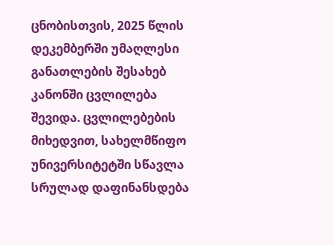ცნობისთვის, 2025 წლის დეკემბერში უმაღლესი განათლების შესახებ კანონში ცვლილება შევიდა. ცვლილებების მიხედვით, სახელმწიფო უნივერსიტეტში სწავლა სრულად დაფინანსდება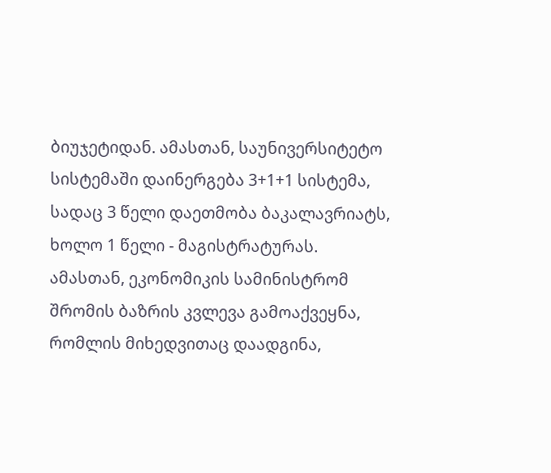ბიუჯეტიდან. ამასთან, საუნივერსიტეტო სისტემაში დაინერგება 3+1+1 სისტემა, სადაც 3 წელი დაეთმობა ბაკალავრიატს, ხოლო 1 წელი - მაგისტრატურას.
ამასთან, ეკონომიკის სამინისტრომ შრომის ბაზრის კვლევა გამოაქვეყნა, რომლის მიხედვითაც დაადგინა,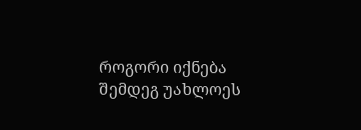როგორი იქნება შემდეგ უახლოეს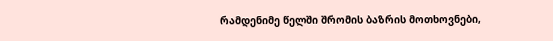რამდენიმე წელში შრომის ბაზრის მოთხოვნები,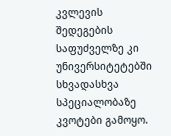კვლევის შედეგების საფუძველზე კი უნივერსიტეტებში სხვადასხვა სპეციალობაზე კვოტები გამოყო.